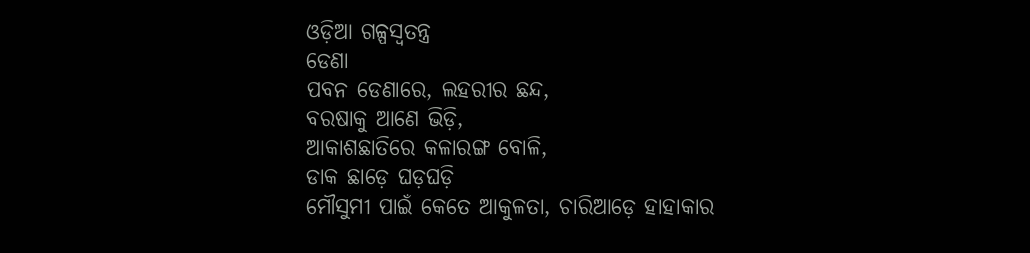ଓଡ଼ିଆ ଗଳ୍ପସ୍ୱତନ୍ତ୍ର
ଡେଣା
ପବନ ଡେଣାରେ, ଲହରୀର ଛନ୍ଦ,
ବରଷାକୁ ଆଣେ ଭିଡ଼ି,
ଆକାଶଛାତିରେ କଳାରଙ୍ଗ ବୋଳି,
ଡାକ ଛାଡ଼େ ଘଡ଼ଘଡ଼ି
ମୌସୁମୀ ପାଇଁ କେତେ ଆକୁଳତା, ଚାରିଆଡ଼େ ହାହାକାର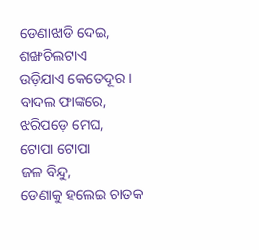ଡେଣାଝାଡି ଦେଇ,
ଶଙ୍ଖଚିଲଟାଏ
ଉଡ଼ିଯାଏ କେତେଦୂର ।
ବାଦଲ ଫାଙ୍କରେ, ଝରିପଡ଼େ ମେଘ,
ଟୋପା ଟୋପା
ଜଳ ବିନ୍ଦୁ,
ଡେଣାକୁ ହଲେଇ ଚାତକ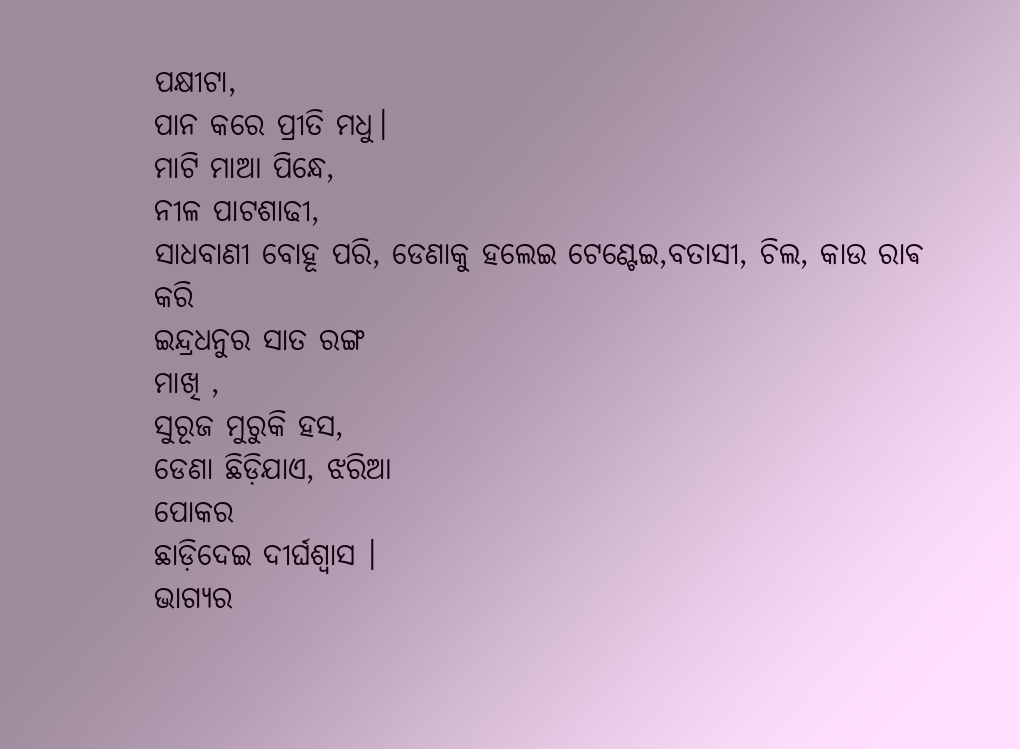ପକ୍ଷୀଟା,
ପାନ କରେ ପ୍ରୀତି ମଧୁ।
ମାଟି ମାଆ ପିନ୍ଧେ,
ନୀଳ ପାଟଶାଢୀ,
ସାଧବାଣୀ ବୋହୂ ପରି, ଡେଣାକୁ ହଲେଇ ଟେଣ୍ଟେଇ,ବତାସୀ, ଚିଲ, କାଉ ରାଵ କରି
ଇନ୍ଦ୍ରଧନୁର ସାତ ରଙ୍ଗ
ମାଖି ,
ସୁରୂଜ ମୁରୁକି ହସ,
ଡେଣା ଛିଡ଼ିଯାଏ, ଝରିଆ
ପୋକର
ଛାଡ଼ିଦେଇ ଦୀର୍ଘଶ୍ଵାସ ।
ଭାଗ୍ୟର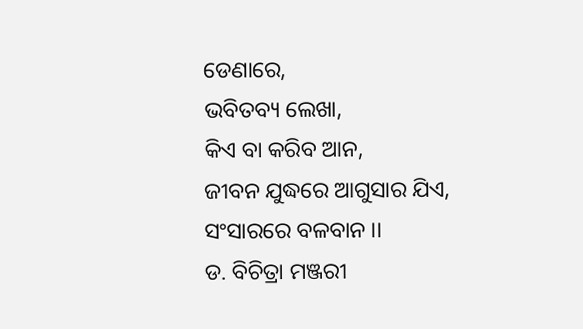ଡେଣାରେ,
ଭବିତବ୍ୟ ଲେଖା,
କିଏ ବା କରିବ ଆନ,
ଜୀବନ ଯୁଦ୍ଧରେ ଆଗୁସାର ଯିଏ,
ସଂସାରରେ ବଳବାନ ।।
ଡ. ବିଚିତ୍ରା ମଞ୍ଜରୀ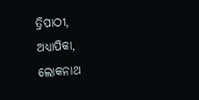ତ୍ରିପାଠୀ, ଅଧ୍ୟାପିକା,
ଲୋକନାଥ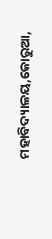ମହାବିଦ୍ୟାଳୟ,କୋରୁଆ,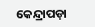କେନ୍ଦ୍ରାପଡ଼ା